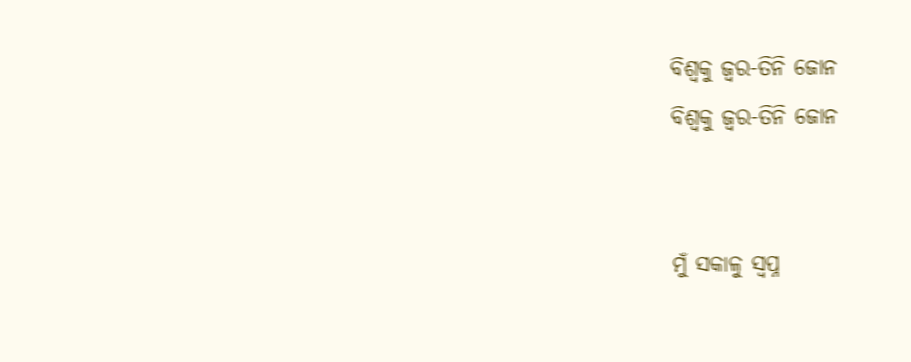ବିଶ୍ଵକୁ ଜ୍ଵର-ତିନି ଜୋନ
ବିଶ୍ଵକୁ ଜ୍ଵର-ତିନି ଜୋନ


ମୁଁ ସକାଳୁ ସ୍ବପ୍ନ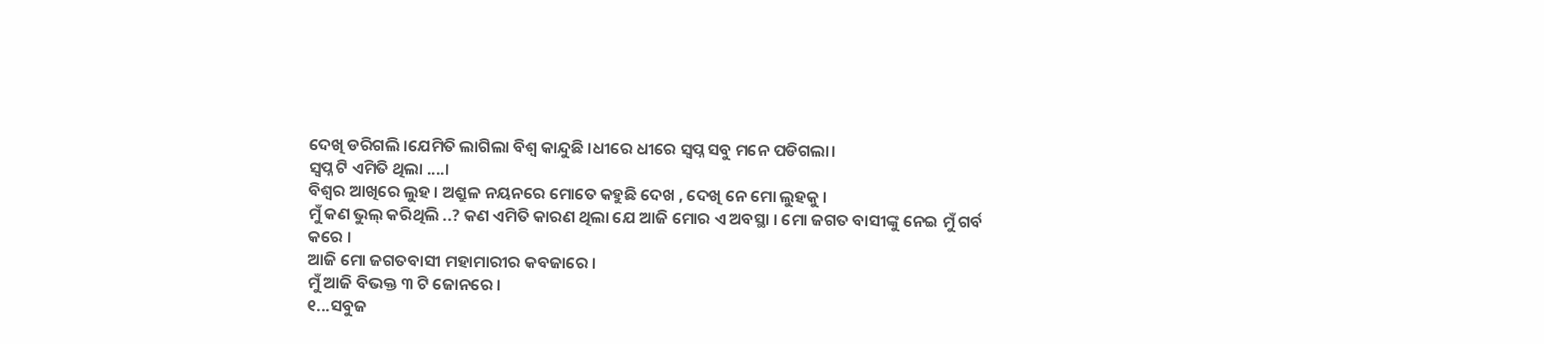ଦେଖି ଡରିଗଲି ।ଯେମିତି ଲାଗିଲା ବିଶ୍ଵ କାନ୍ଦୁଛି ।ଧୀରେ ଧୀରେ ସ୍ବପ୍ନ ସବୁ ମନେ ପଡିଗଲା।
ସ୍ବପ୍ନ ଟି ଏମିତି ଥିଲା ....।
ବିଶ୍ଵର ଆଖିରେ ଲୁହ । ଅଶ୍ରୁଳ ନୟନରେ ମୋତେ କହୁଛି ଦେଖ , ଦେଖି ନେ ମୋ ଲୁହକୁ ।
ମୁଁ କଣ ଭୁଲ୍ କରିଥିଲି ..? କଣ ଏମିତି କାରଣ ଥିଲା ଯେ ଆଜି ମୋର ଏ ଅବସ୍ଥା । ମୋ ଜଗତ ବାସୀଙ୍କୁ ନେଇ ମୁଁ ଗର୍ବ କରେ ।
ଆଜି ମୋ ଜଗତବାସୀ ମହାମାରୀର କବଜାରେ ।
ମୁଁ ଆଜି ବିଭକ୍ତ ୩ ଟି ଜୋନରେ ।
୧...ସବୁଜ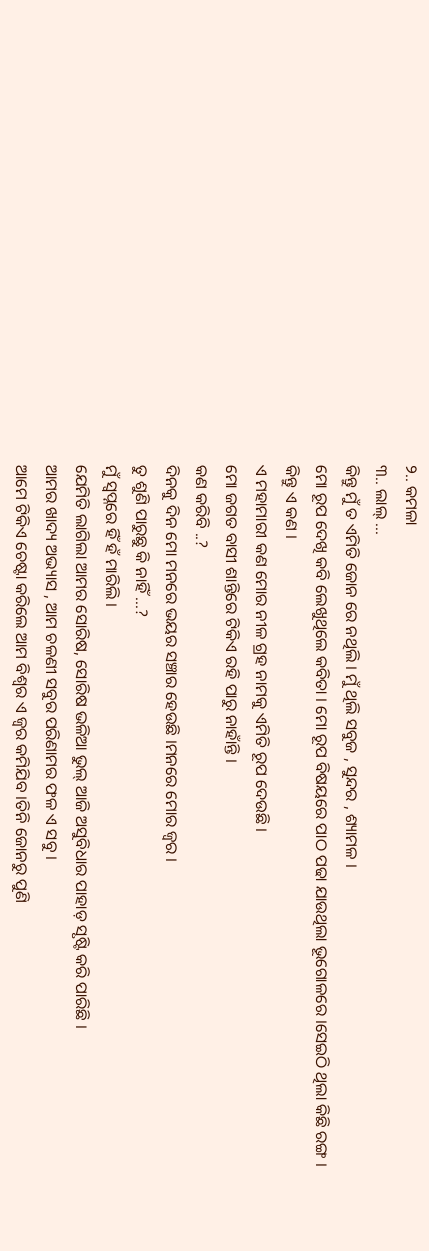୨.. କମଳା
୩.. ଲାଲ୍ ...
କିନ୍ତୁ ମୁଁ ତ ଏମିତି ଜୋନ ରେ ନଥିଲି । ମୁଁ ଥିଲି ସବୁଜ , ସୁନ୍ଦର , ଶ୍ୟାମଳ ।
ମୋ ରୂପ ଦେଖି କବି ଲେଖୁଥିଲେ କବିତା । ମୋ ରୂପ ବିଷୟରେ ପାଠ ପଢା ଯାଉଥିଲା ଭୂଗୋଳରେ ।ସେଇଠି ଥିଲା କିଛି ରଙ୍ଗ ।
କିନ୍ତୁ ଏ କଣ ।
ଏ ମହାମାରୀ କଣ ମୋର ନୀଳ ଗ୍ରହ ନାମକୁ ଏମିତି ରୂପ ଦେଉଛି ।
ମୋ ଜଗତ ବାସୀ ଶାନ୍ତିରେ ଟିକିଏ ରହି ପାରୁ ନାହାଁନ୍ତି ।
କଣ କରିବି ..?
ଦିନକୁ ଦିନ ମୋ ମନରେ ଭୟର ସଞ୍ଚାର ହେଉଛି ।ମନରେ ମୋର ଜ୍ଵର ।
ତୁ ଶୁଣି ପାରୁଛୁ କି ନାହିଁ ...?
ମୁଁ ସ୍ବପ୍ନରେ ହିଁ ହଁ ମାରିଲି ।
ଯେମିତି ଲାଗିଲା ଆମର ସୋରିଷ, ସୋରିଷ ଭଳିଆ ଭୁଲ୍ ଆଜି ଅସୁବିଧାର ପାହାଡ଼ ସୃଷ୍ଟି କରି ପାରିଛି ।
ଆମର ଖାଦ୍ୟ ଅଭ୍ୟାସ , ଆମ ଚଳଣୀ ସବୁର ପରିଣାମର ଫଳ ଏ ସବୁ ।
ଆମେ ଟିକିଏ ଚେଷ୍ଟା କରିଲେ ଆମ ବିଶ୍ଵର ଏ ଜ୍ଵର କମିଯିବ ।ତିନି ଜୋନରୁ ପୁଣି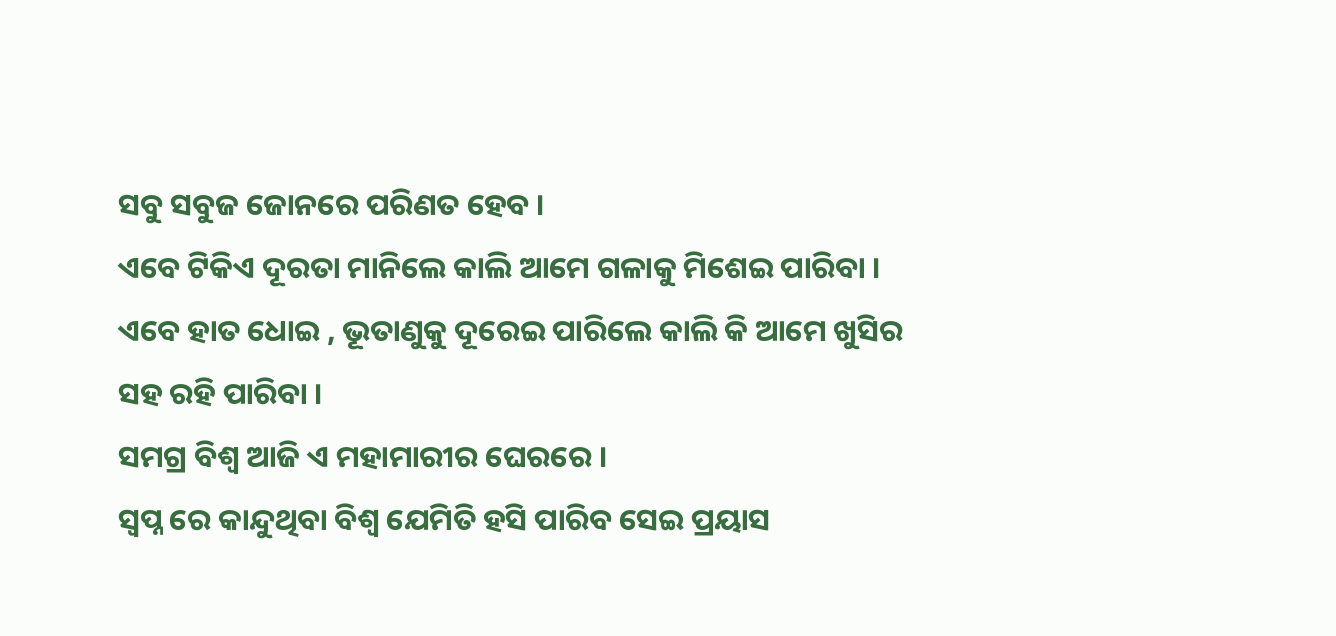ସବୁ ସବୁଜ ଜୋନରେ ପରିଣତ ହେବ ।
ଏବେ ଟିକିଏ ଦୂରତା ମାନିଲେ କାଲି ଆମେ ଗଳାକୁ ମିଶେଇ ପାରିବା ।
ଏବେ ହାତ ଧୋଇ , ଭୂତାଣୁକୁ ଦୂରେଇ ପାରିଲେ କାଲି କି ଆମେ ଖୁସିର ସହ ରହି ପାରିବା ।
ସମଗ୍ର ବିଶ୍ବ ଆଜି ଏ ମହାମାରୀର ଘେରରେ ।
ସ୍ବପ୍ନ ରେ କାନ୍ଦୁଥିବା ବିଶ୍ବ ଯେମିତି ହସି ପାରିବ ସେଇ ପ୍ରୟାସ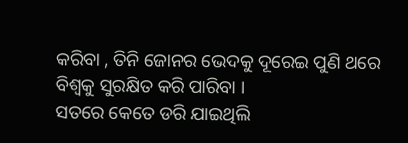କରିବା , ତିନି ଜୋନର ଭେଦକୁ ଦୂରେଇ ପୁଣି ଥରେ ବିଶ୍ବକୁ ସୁରକ୍ଷିତ କରି ପାରିବା ।
ସତରେ କେତେ ଡରି ଯାଇଥିଲି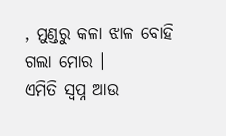, ମୁଣ୍ଡରୁ କଳା ଝାଳ ବୋହି ଗଲା ମୋର ।
ଏମିତି ସ୍ବପ୍ନ ଆଉ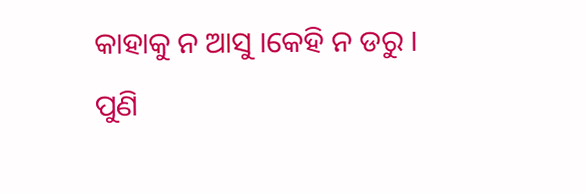କାହାକୁ ନ ଆସୁ ।କେହି ନ ଡରୁ ।
ପୁଣି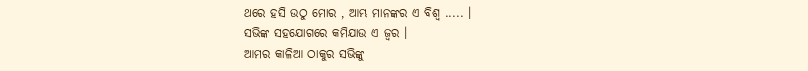ଥରେ ହସି ଉଠୁ ମୋର , ଆମ୍ଭ ମାନଙ୍କର ଏ ବିଶ୍ଵ ..... ।
ସଭିଙ୍କ ସହଯୋଗରେ କମିଯାଉ ଏ ଜ୍ଵର ।
ଆମର କାଳିଆ ଠାକୁର ସଭିଙ୍କୁ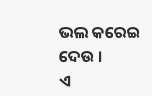ଭଲ କରେଇ ଦେଉ ।
ଏ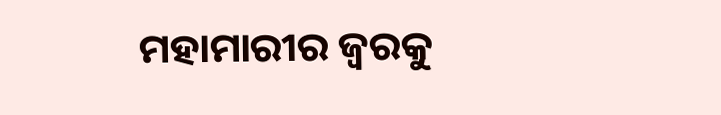ମହାମାରୀର ଜ୍ଵରକୁ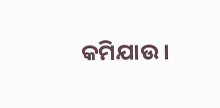କମିଯାଉ ।